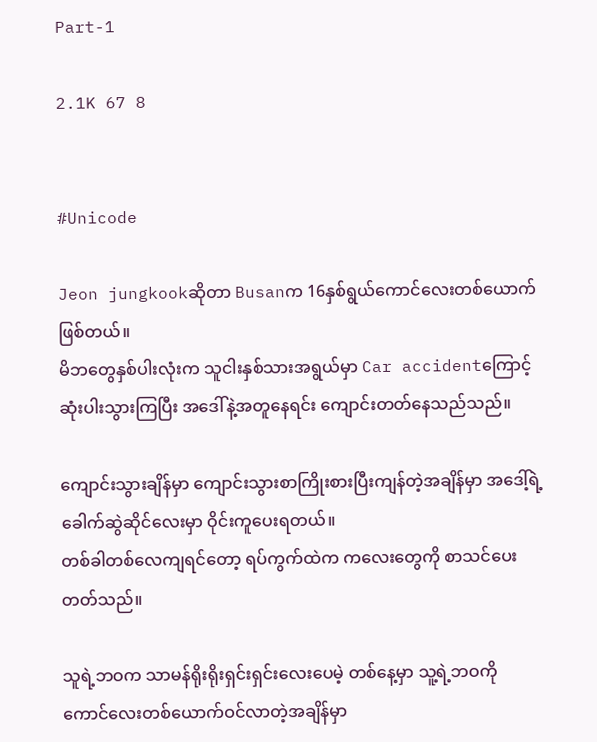Part-1

2.1K 67 8


#Unicode

Jeon jungkookဆိုတာ Busanက 16နှစ်ရွယ်ကောင်လေးတစ်ယောက်ဖြစ်တယ်။
မိဘတွေနှစ်ပါးလုံးက သူငါးနှစ်သားအရွယ်မှာ Car accidentကြောင့် ဆုံးပါးသွားကြပြီး အ‌ဒေါ်နဲ့အတူနေရင်း ကျောင်းတတ်နေသည်သည်။

ကျောင်းသွားချိန်မှာ ကျောင်းသွားစာကြိုးစားပြီးကျန်တဲ့အချိန်မှာ အဒေါ့်ရဲ့ခေါက်ဆွဲဆိုင်လေးမှာ ဝိုင်းကူပေးရတယ်။
တစ်ခါတစ်လေကျရင်တော့ ရပ်ကွက်ထဲက ကလေးတွေကို စာသင်ပေးတတ်သည်။

သူရဲ့ဘဝက သာမန်ရိုးရိုးရှင်းရှင်းလေးပေမဲ့ တစ်နေ့မှာ သူ့ရဲ့ဘဝကို ကောင်လေးတစ်ယောက်ဝင်လာတဲ့အချိန်မှာ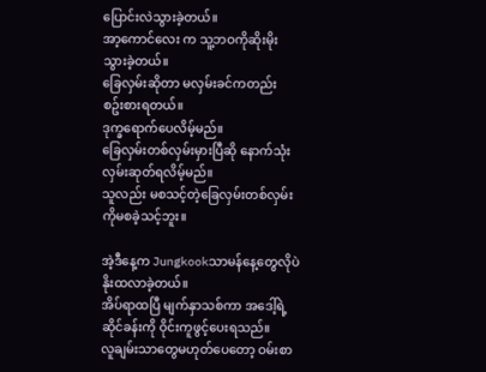ပြောင်းလဲသွားခဲ့တယ်။
အာ့ကောင်လေး က သူ့ဘဝကိုဆိုးမိုးသွားခဲ့တယ်။
ခြေလှမ်းဆိုတာ မလှမ်းခင်ကတည်း စဥ်းစားရတယ်။
ဒုက္ခရောက်ပေလိမ့်မည်။
ခြေလှမ်းတစ်လှမ်းမှားပြီဆို နောက်သုံးလှမ်းဆုတ်ရလိမ့်မည်။
သူလည်း ‌မစသင့်တဲ့‌ခြေလှမ်းတစ်လှမ်းကိုမစခဲ့သင့်ဘူး။

အဲ့ဒီနေ့က Jungkookသာမန်နေ့တွေလိုပဲ နိုးထလာခဲ့တယ်။
အိပ်ရာထပြီ မျက်နှာသစ်ကာ အဒေါ့်ရဲ့ဆိုင်ခန်းကို ဝိုင်းကူဖွင့်ပေးရသည်။
လူချမ်းသာတွေမဟုတ်ပေတော့ ဝမ်းစာ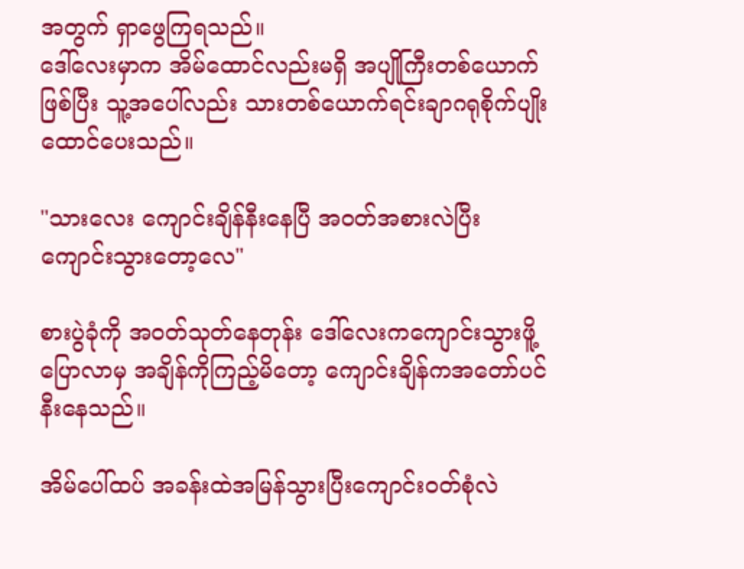အတွက် ရှာဖွေကြရသည်။
ဒေါ်လေးမှာက အိမ်ထောင်လည်းမရှိ အပျိုကြီးတစ်ယောက်ဖြစ်ပြီး သူ့အပေါ်လည်း သားတစ်ယောက်ရင်းချာဂရုစိုက်ပျိုးထောင်ပေးသည်။

"သားလေး ကျောင်းချိန်နီးနေပြီ အဝတ်အစားလဲပြီး ကျောင်းသွားတော့လေ"

စားပွဲခုံကို အဝတ်သုတ်နေတုန်း ဒေါ်လေးကကျောင်းသွားဖိူ့ပြောလာမှ အချိန်ကိုကြည့်မိတော့ ကျောင်းချိန်ကအတော်ပင်နီးနေသည်။

အိမ်ပေါ်ထပ် အခန်းထဲအမြန်သွားပြီးကျောင်းဝတ်စုံလဲ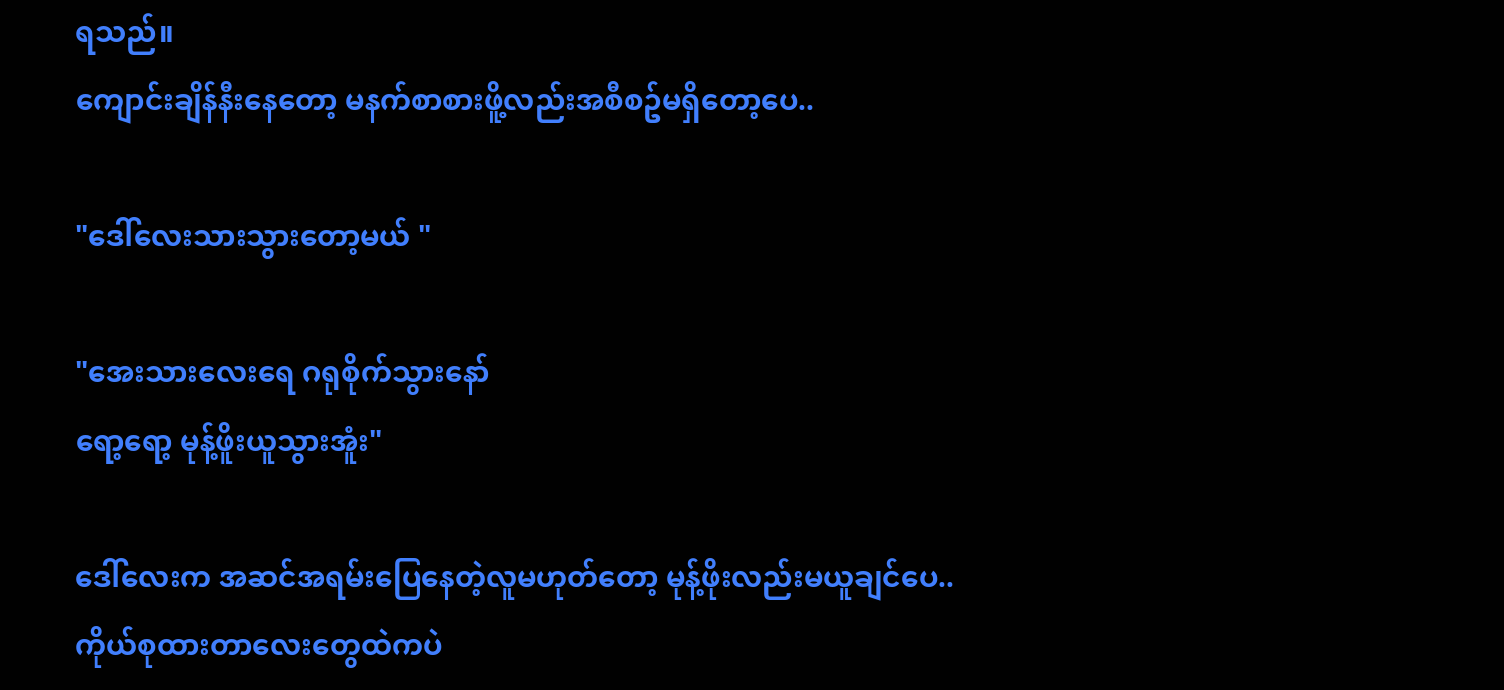ရသည်။
ကျောင်းချိန်နီးနေတော့ မနက်စာစားဖိူ့လည်းအစီစဥ်မရှိတော့ပေ..

"ဒေါ်လေးသားသွားတော့မယ် "

"အေးသားလေးရေ ဂရုစိုက်သွားနော်
ရော့ရော့ မုန့်ဖိူးယူသွားအူံး"

ဒေါ်လေးက အဆင်အရမ်းပြေနေတဲ့လူမဟုတ်တော့ မုန့်ဖိုးလည်းမယူချင်ပေ..
ကိုယ်စုထားတာလေးတွေထဲကပဲ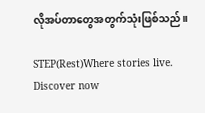လိုအပ်တာတွေအတွက်သုံးဖြစ်သည်။

STEP(Rest)Where stories live. Discover now